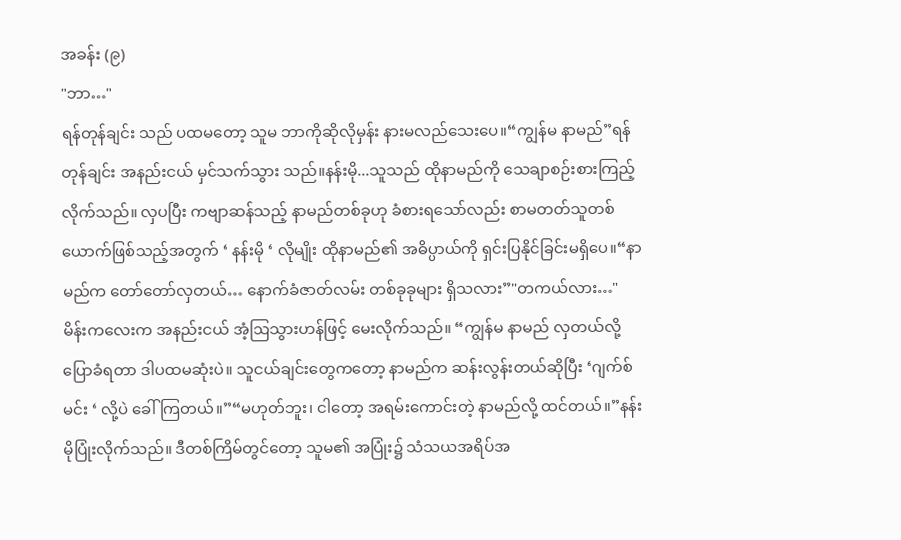အခန်း (၉)
"ဘာ…"
ရန်တုန်ချင်း သည် ပထမတော့ သူမ ဘာကိုဆိုလိုမှန်း နားမလည်သေးပေ။“ကျွန်မ နာမည်”ရန်တုန်ချင်း အနည်းငယ် မှင်သက်သွား သည်။နန်းမို...သူသည် ထိုနာမည်ကို သေချာစဉ်းစားကြည့်လိုက်သည်။ လှပပြီး ကဗျာဆန်သည့် နာမည်တစ်ခုဟု ခံစားရသော်လည်း စာမတတ်သူတစ်ယောက်ဖြစ်သည့်အတွက် ‘ နန်းမို ‘ လိုမျိုး ထိုနာမည်၏ အဓိပ္ပာယ်ကို ရှင်းပြနိုင်ခြင်းမရှိပေ။“နာမည်က တော်တော်လှတယ်… နောက်ခံဇာတ်လမ်း တစ်ခုခုများ ရှိသလား”"တကယ်လား…"
မိန်းကလေးက အနည်းငယ် အံ့ဩသွားဟန်ဖြင့် မေးလိုက်သည်။ “ကျွန်မ နာမည် လှတယ်လို့ ပြောခံရတာ ဒါပထမဆုံးပဲ။ သူငယ်ချင်းတွေကတော့ နာမည်က ဆန်းလွန်းတယ်ဆိုပြီး ‘ဂျက်စ်မင်း ‘ လို့ပဲ ခေါ်ကြတယ်။”“မဟုတ်ဘူး၊ ငါတော့ အရမ်းကောင်းတဲ့ နာမည်လို့ ထင်တယ်။”နန်းမိုပြုံးလိုက်သည်။ ဒီတစ်ကြိမ်တွင်တော့ သူမ၏ အပြုံး၌ သံသယအရိပ်အ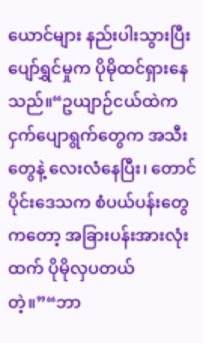ယောင်များ နည်းပါးသွားပြီး ပျော်ရွှင်မှုက ပိုမိုထင်ရှားနေသည်။“ဥယျာဉ်ငယ်ထဲက ငှက်ပျောရွက်တွေက အသီးတွေနဲ့ လေးလံနေပြီး၊ တောင်ပိုင်းဒေသက စံပယ်ပန်းတွေကတော့ အခြားပန်းအားလုံးထက် ပိုမိုလှပတယ်တဲ့။”“ဘာ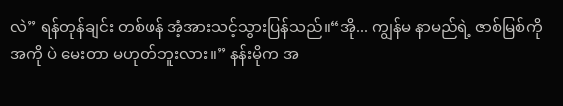လဲ” ရန်တုန်ချင်း တစ်ဖန် အံ့အားသင့်သွားပြန်သည်။“အို... ကျွန်မ နာမည်ရဲ့ ဇာစ်မြစ်ကို အကို ပဲ မေးတာ မဟုတ်ဘူးလား။” နန်းမိုက အ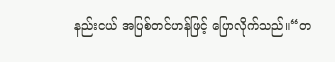နည်းငယ် အပြစ်တင်ဟန်ဖြင့် ပြောလိုက်သည်။“တ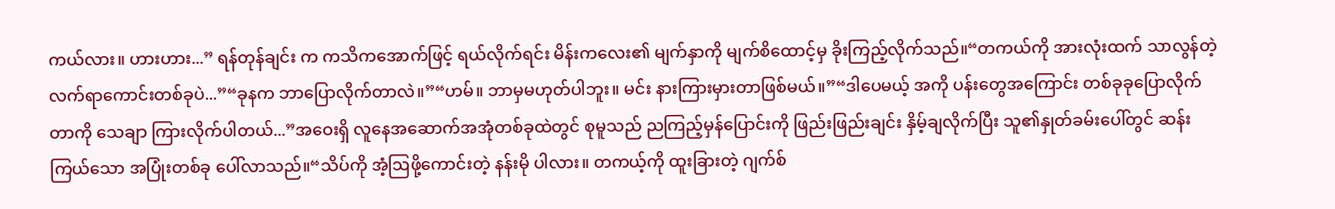ကယ်လား။ ဟားဟား...” ရန်တုန်ချင်း က ကသိကအောက်ဖြင့် ရယ်လိုက်ရင်း မိန်းကလေး၏ မျက်နှာကို မျက်စိထောင့်မှ ခိုးကြည့်လိုက်သည်။“တကယ်ကို အားလုံးထက် သာလွန်တဲ့ လက်ရာကောင်းတစ်ခုပဲ...”“ခုနက ဘာပြောလိုက်တာလဲ။”“ဟမ်။ ဘာမှမဟုတ်ပါဘူး။ မင်း နားကြားမှားတာဖြစ်မယ်။”“ဒါပေမယ့် အကို ပန်းတွေအကြောင်း တစ်ခုခုပြောလိုက်တာကို သေချာ ကြားလိုက်ပါတယ်...”အဝေးရှိ လူနေအဆောက်အအုံတစ်ခုထဲတွင် စုမူသည် ညကြည့်မှန်ပြောင်းကို ဖြည်းဖြည်းချင်း နှိမ့်ချလိုက်ပြီး သူ၏နှုတ်ခမ်းပေါ်တွင် ဆန်းကြယ်သော အပြုံးတစ်ခု ပေါ်လာသည်။“သိပ်ကို အံ့ဩဖို့ကောင်းတဲ့ နန်းမို ပါလား။ တကယ့်ကို ထူးခြားတဲ့ ဂျက်စ်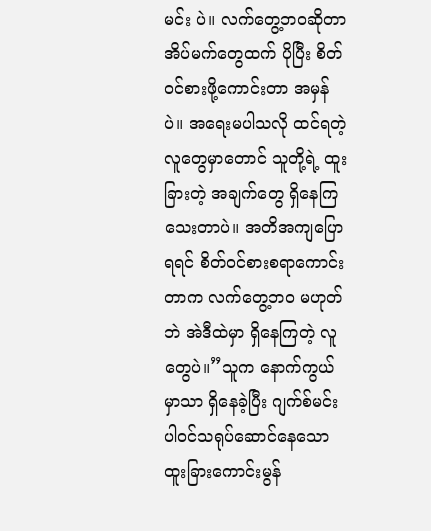မင်း ပဲ။ လက်တွေ့ဘဝဆိုတာ အိပ်မက်တွေထက် ပိုပြီး စိတ်ဝင်စားဖို့ကောင်းတာ အမှန်ပဲ။ အရေးမပါသလို ထင်ရတဲ့ လူတွေမှာတောင် သူတို့ရဲ့ ထူးခြားတဲ့ အချက်တွေ ရှိနေကြသေးတာပဲ။ အတိအကျပြောရရင် စိတ်ဝင်စားစရာကောင်းတာက လက်တွေ့ဘဝ မဟုတ်ဘဲ အဲဒီထဲမှာ ရှိနေကြတဲ့ လူတွေပဲ။”သူက နောက်ကွယ်မှာသာ ရှိနေခဲ့ပြီး ဂျက်စ်မင်း ပါဝင်သရုပ်ဆောင်နေသော ထူးခြားကောင်းမွန်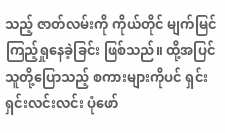သည့် ဇာတ်လမ်းကို ကိုယ်တိုင် မျက်မြင်ကြည့်ရှုနေခဲ့ခြင်း ဖြစ်သည်။ ထို့အပြင် သူတို့ပြောသည့် စကားများကိုပင် ရှင်းရှင်းလင်းလင်း ပုံဖော်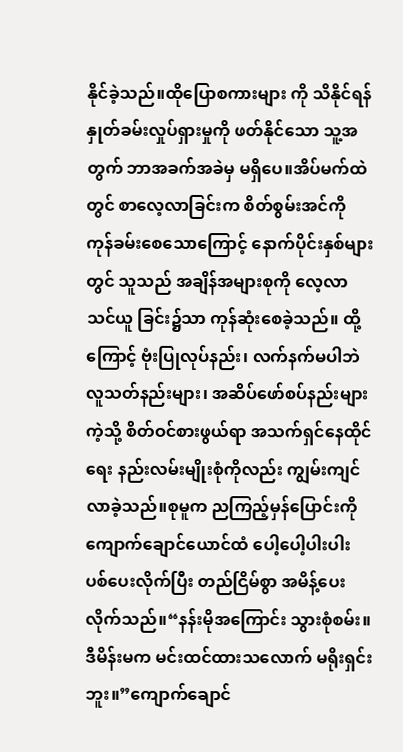နိုင်ခဲ့သည်။ထိုပြောစကားများ ကို သိနိုင်ရန် နှုတ်ခမ်းလှုပ်ရှားမှုကို ဖတ်နိုင်သော သူ့အတွက် ဘာအခက်အခဲမှ မရှိပေ။အိပ်မက်ထဲတွင် စာလေ့လာခြင်းက စိတ်စွမ်းအင်ကို ကုန်ခမ်းစေသောကြောင့် နောက်ပိုင်းနှစ်များတွင် သူသည် အချိန်အများစုကို လေ့လာသင်ယူ ခြင်း၌သာ ကုန်ဆုံးစေခဲ့သည်။ ထို့ကြောင့် ဗုံးပြုလုပ်နည်း၊ လက်နက်မပါဘဲ လူသတ်နည်းများ၊ အဆိပ်ဖော်စပ်နည်းများကဲ့သို့ စိတ်ဝင်စားဖွယ်ရာ အသက်ရှင်နေထိုင်ရေး နည်းလမ်းမျိုးစုံကိုလည်း ကျွမ်းကျင်လာခဲ့သည်။စုမူက ညကြည့်မှန်ပြောင်းကို ကျောက်ချောင်ယောင်ထံ ပေါ့ပေါ့ပါးပါး ပစ်ပေးလိုက်ပြီး တည်ငြိမ်စွာ အမိန့်ပေးလိုက်သည်။“နန်းမိုအကြောင်း သွားစုံစမ်း။ ဒီမိန်းမက မင်းထင်ထားသလောက် မရိုးရှင်းဘူး။”ကျောက်ချောင်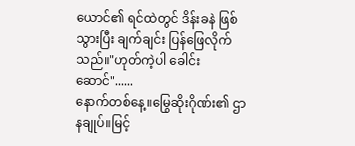ယောင်၏ ရင်ထဲတွင် ဒိန်းခနဲ ဖြစ်သွားပြီး ချက်ချင်း ပြန်ဖြေလိုက်သည်။"ဟုတ်ကဲ့ပါ ခေါင်းဆောင်"......
နောက်တစ်နေ့။မြွေဆိုးဂိုဏ်း၏ ဌာနချုပ်။မြင့်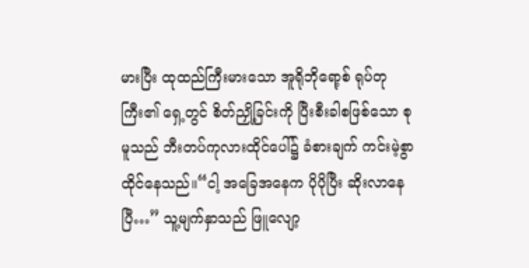မားပြီး ထုထည်ကြီးမားသော အူရိုဘိုရော့စ် ရုပ်တုကြီး၏ ရှေ့တွင် စိတ်ညှို့ခြင်းကို ပြီးစီးခါစဖြစ်သော စုမူသည် ဘီးတပ်ကုလားထိုင်ပေါ်၌ ခံစားချက် ကင်းမဲ့စွာ ထိုင်နေသည်။“ငါ့ အခြေအနေက ပိုပိုပြီး ဆိုးလာနေပြီ…” သူ့မျက်နှာသည် ဖြူလျော့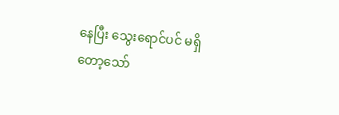နေပြီး သွေးရောင်ပင် မရှိတော့သော်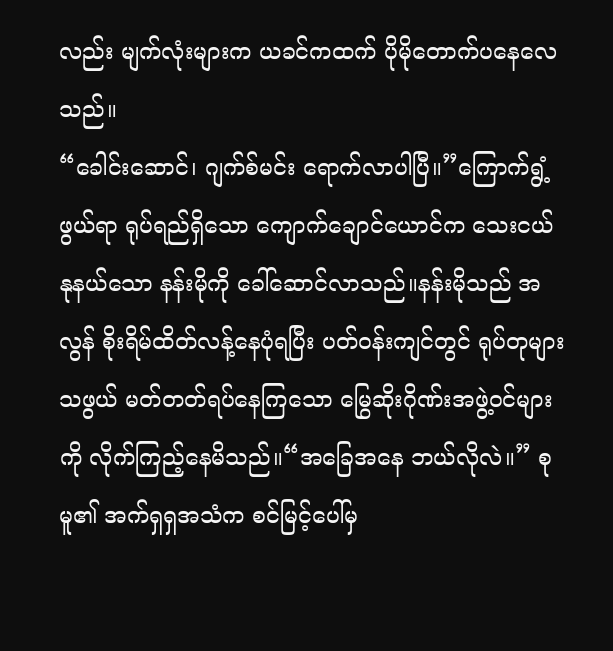လည်း မျက်လုံးများက ယခင်ကထက် ပိုမိုတောက်ပနေလေသည်။
“ခေါင်းဆောင်၊ ဂျက်စ်မင်း ရောက်လာပါပြီ။”ကြောက်ရွံ့ဖွယ်ရာ ရုပ်ရည်ရှိသော ကျောက်ချောင်ယောင်က သေးငယ်နုနယ်သော နန်းမိုကို ခေါ်ဆောင်လာသည်။နန်းမိုသည် အလွန် စိုးရိမ်ထိတ်လန့်နေပုံရပြီး ပတ်ဝန်းကျင်တွင် ရုပ်တုများသဖွယ် မတ်တတ်ရပ်နေကြသော မြွေဆိုးဂိုဏ်းအဖွဲ့ဝင်များကို လိုက်ကြည့်နေမိသည်။“အခြေအနေ ဘယ်လိုလဲ။” စုမူ၏ အက်ရှရှအသံက စင်မြင့်ပေါ်မှ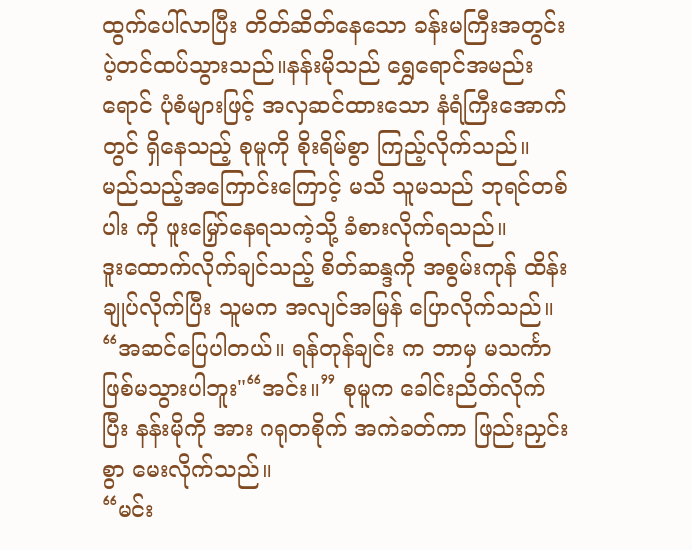ထွက်ပေါ်လာပြီး တိတ်ဆိတ်နေသော ခန်းမကြီးအတွင်း ပဲ့တင်ထပ်သွားသည်။နန်းမိုသည် ရွှေရောင်အမည်းရောင် ပုံစံများဖြင့် အလှဆင်ထားသော နံရံကြီးအောက်တွင် ရှိနေသည့် စုမူကို စိုးရိမ်စွာ ကြည့်လိုက်သည်။ မည်သည့်အကြောင်းကြောင့် မသိ သူမသည် ဘုရင်တစ်ပါး ကို ဖူးမြှော်နေရသကဲ့သို့ ခံစားလိုက်ရသည်။
ဒူးထောက်လိုက်ချင်သည့် စိတ်ဆန္ဒကို အစွမ်းကုန် ထိန်းချုပ်လိုက်ပြီး သူမက အလျင်အမြန် ပြောလိုက်သည်။
“အဆင်ပြေပါတယ်။ ရန်တုန်ချင်း က ဘာမှ မသင်္ကာဖြစ်မသွားပါဘူး"“အင်း။” စုမူက ခေါင်းညိတ်လိုက်ပြီး နန်းမိုကို အား ဂရုတစိုက် အကဲခတ်ကာ ဖြည်းညှင်းစွာ မေးလိုက်သည်။
“မင်း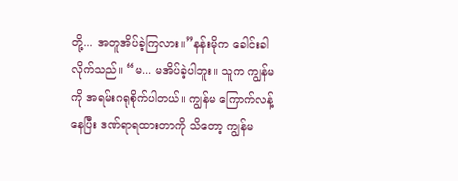တို့... အတူအိပ်ခဲ့ကြလား။”နန်းမိုက ခေါင်းခါလိုက်သည်။ “မ... မအိပ်ခဲ့ပါဘူး။ သူက ကျွန်မကို အရမ်းဂရုစိုက်ပါတယ်။ ကျွန်မ ကြောက်လန့်နေပြီး ဒဏ်ရာရထားတာကို သိတော့ ကျွန်မ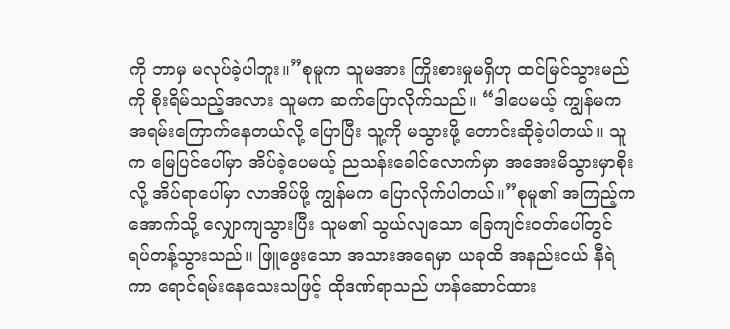ကို ဘာမှ မလုပ်ခဲ့ပါဘူး။”စုမူက သူမအား ကြိုးစားမှုမရှိဟု ထင်မြင်သွားမည်ကို စိုးရိမ်သည့်အလား သူမက ဆက်ပြောလိုက်သည်။ “ဒါပေမယ့် ကျွန်မက အရမ်းကြောက်နေတယ်လို့ ပြောပြီး သူ့ကို မသွားဖို့ တောင်းဆိုခဲ့ပါတယ်။ သူက မြေပြင်ပေါ်မှာ အိပ်ခဲ့ပေမယ့် ညသန်းခေါင်လောက်မှာ အအေးမိသွားမှာစိုးလို့ အိပ်ရာပေါ်မှာ လာအိပ်ဖို့ ကျွန်မက ပြောလိုက်ပါတယ်။”စုမူ၏ အကြည့်က အောက်သို့ လျှောကျသွားပြီး သူမ၏ သွယ်လျသော ခြေကျင်းဝတ်ပေါ်တွင် ရပ်တန့်သွားသည်။ ဖြူဖွေးသော အသားအရေမှာ ယခုထိ အနည်းငယ် နီရဲကာ ရောင်ရမ်းနေသေးသဖြင့် ထိုဒဏ်ရာသည် ဟန်ဆောင်ထား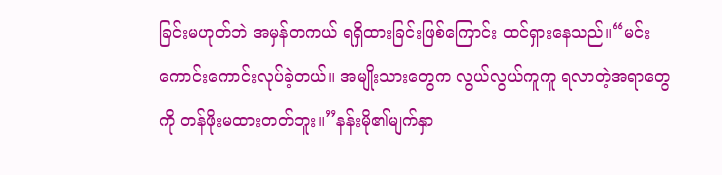ခြင်းမဟုတ်ဘဲ အမှန်တကယ် ရရှိထားခြင်းဖြစ်ကြောင်း ထင်ရှားနေသည်။“မင်း ကောင်းကောင်းလုပ်ခဲ့တယ်။ အမျိုးသားတွေက လွယ်လွယ်ကူကူ ရလာတဲ့အရာတွေကို တန်ဖိုးမထားတတ်ဘူး။”နန်းမို၏မျက်နှာ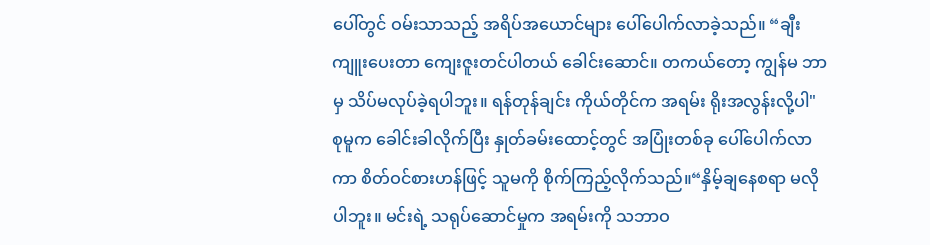ပေါ်တွင် ဝမ်းသာသည့် အရိပ်အယောင်များ ပေါ်ပေါက်လာခဲ့သည်။ “ချီးကျူးပေးတာ ကျေးဇူးတင်ပါတယ် ခေါင်းဆောင်။ တကယ်တော့ ကျွန်မ ဘာမှ သိပ်မလုပ်ခဲ့ရပါဘူး။ ရန်တုန်ချင်း ကိုယ်တိုင်က အရမ်း ရိုးအလွန်းလို့ပါ"
စုမူက ခေါင်းခါလိုက်ပြီး နှုတ်ခမ်းထောင့်တွင် အပြုံးတစ်ခု ပေါ်ပေါက်လာကာ စိတ်ဝင်စားဟန်ဖြင့် သူမကို စိုက်ကြည့်လိုက်သည်။“နှိမ့်ချနေစရာ မလိုပါဘူး။ မင်းရဲ့ သရုပ်ဆောင်မှုက အရမ်းကို သဘာဝ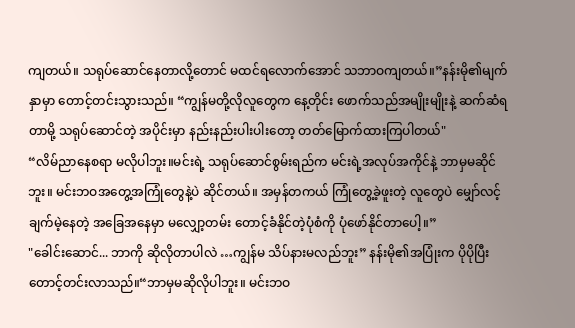ကျတယ်။ သရုပ်ဆောင်နေတာလို့တောင် မထင်ရလောက်အောင် သဘာဝကျတယ်။”နန်းမို၏မျက်နှာမှာ တောင့်တင်းသွားသည်။ “ကျွန်မတို့လိုလူတွေက နေ့တိုင်း ဖောက်သည်အမျိုးမျိုးနဲ့ ဆက်ဆံရတာမို့ သရုပ်ဆောင်တဲ့ အပိုင်းမှာ နည်းနည်းပါးပါးတော့ တတ်မြောက်ထားကြပါတယ်"
“လိမ်ညာနေစရာ မလိုပါဘူး။မင်းရဲ့ သရုပ်ဆောင်စွမ်းရည်က မင်းရဲ့အလုပ်အကိုင်နဲ့ ဘာမှမဆိုင်ဘူး။ မင်းဘဝအတွေ့အကြုံတွေနဲ့ပဲ ဆိုင်တယ်။ အမှန်တကယ် ကြုံတွေ့ခဲ့ဖူးတဲ့ လူတွေပဲ မျှော်လင့်ချက်မဲ့နေတဲ့ အခြေအနေမှာ မလျှော့တမ်း တောင့်ခံနိုင်တဲ့ပုံစံကို ပုံဖော်နိုင်တာပေါ့။”
"ခေါင်းဆောင်... ဘာကို ဆိုလိုတာပါလဲ …ကျွန်မ သိပ်နားမလည်ဘူး” နန်းမို၏အပြုံးက ပိုပိုပြီး တောင့်တင်းလာသည်။“ဘာမှမဆိုလိုပါဘူး။ မင်းဘဝ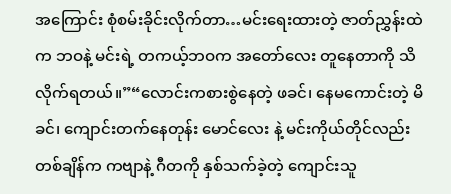အကြောင်း စုံစမ်းခိုင်းလိုက်တာ…မင်းရေးထားတဲ့ ဇာတ်ညွှန်းထဲက ဘဝနဲ့ မင်းရဲ့ တကယ့်ဘဝက အတော်လေး တူနေတာကို သိလိုက်ရတယ်။”“လောင်းကစားစွဲနေတဲ့ ဖခင်၊ နေမကောင်းတဲ့ မိခင်၊ ကျောင်းတက်နေတုန်း မောင်လေး နဲ့ မင်းကိုယ်တိုင်လည်း တစ်ချိန်က ကဗျာနဲ့ ဂီတကို နှစ်သက်ခဲ့တဲ့ ကျောင်းသူ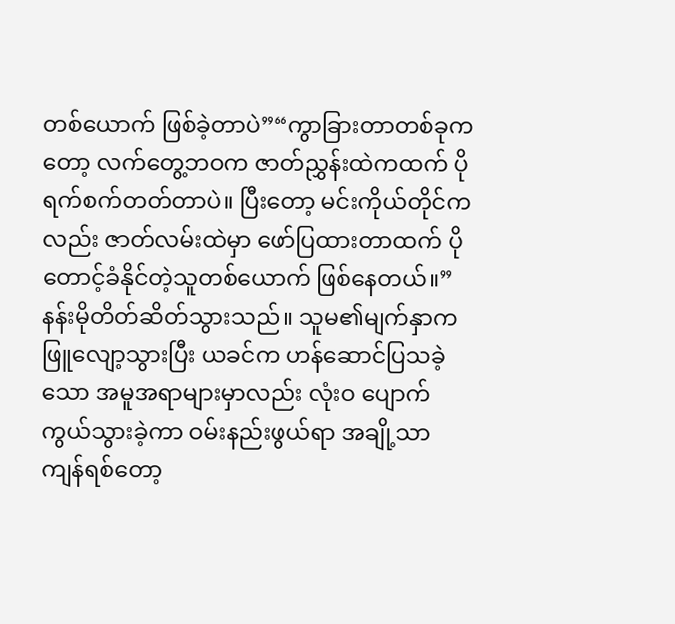တစ်ယောက် ဖြစ်ခဲ့တာပဲ”“ကွာခြားတာတစ်ခုကတော့ လက်တွေ့ဘဝက ဇာတ်ညွှန်းထဲကထက် ပိုရက်စက်တတ်တာပဲ။ ပြီးတော့ မင်းကိုယ်တိုင်ကလည်း ဇာတ်လမ်းထဲမှာ ဖော်ပြထားတာထက် ပိုတောင့်ခံနိုင်တဲ့သူတစ်ယောက် ဖြစ်နေတယ်။”နန်းမိုတိတ်ဆိတ်သွားသည်။ သူမ၏မျက်နှာက ဖြူလျော့သွားပြီး ယခင်က ဟန်ဆောင်ပြသခဲ့သော အမူအရာများမှာလည်း လုံးဝ ပျောက်ကွယ်သွားခဲ့ကာ ဝမ်းနည်းဖွယ်ရာ အချို့သာ ကျန်ရစ်တော့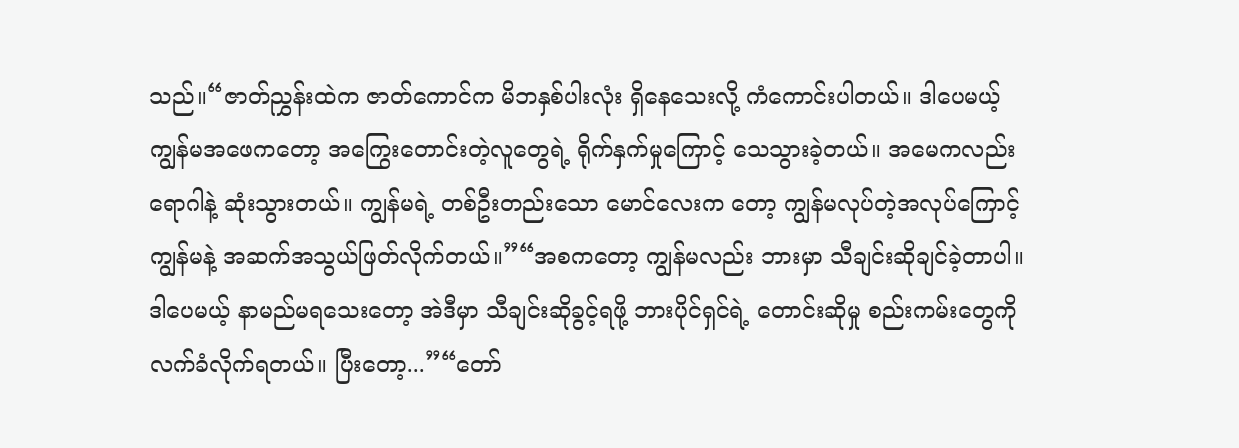သည်။“ဇာတ်ညွှန်းထဲက ဇာတ်ကောင်က မိဘနှစ်ပါးလုံး ရှိနေသေးလို့ ကံကောင်းပါတယ်။ ဒါပေမယ့် ကျွန်မအဖေကတော့ အကြွေးတောင်းတဲ့လူတွေရဲ့ ရိုက်နှက်မှုကြောင့် သေသွားခဲ့တယ်။ အမေကလည်း ရောဂါနဲ့ ဆုံးသွားတယ်။ ကျွန်မရဲ့ တစ်ဦးတည်းသော မောင်လေးက တော့ ကျွန်မလုပ်တဲ့အလုပ်ကြောင့် ကျွန်မနဲ့ အဆက်အသွယ်ဖြတ်လိုက်တယ်။”“အစကတော့ ကျွန်မလည်း ဘားမှာ သီချင်းဆိုချင်ခဲ့တာပါ။ ဒါပေမယ့် နာမည်မရသေးတော့ အဲဒီမှာ သီချင်းဆိုခွင့်ရဖို့ ဘားပိုင်ရှင်ရဲ့ တောင်းဆိုမှု စည်းကမ်းတွေကို လက်ခံလိုက်ရတယ်။ ပြီးတော့...”“တော်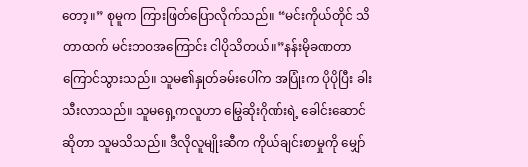တော့။” စုမူက ကြားဖြတ်ပြောလိုက်သည်။ “မင်းကိုယ်တိုင် သိတာထက် မင်းဘဝအကြောင်း ငါပိုသိတယ်။”နန်းမိုခဏတာ ကြောင်သွားသည်။ သူမ၏နှုတ်ခမ်းပေါ်က အပြုံးက ပိုပိုပြီး ခါးသီးလာသည်။ သူမရှေ့ကလူဟာ မြွေဆိုးဂိုဏ်းရဲ့ ခေါင်းဆောင်ဆိုတာ သူမသိသည်။ ဒီလိုလူမျိုးဆီက ကိုယ်ချင်းစာမှုကို မျှော်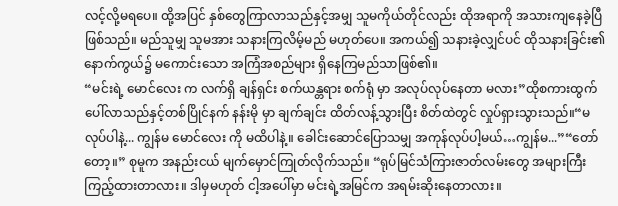လင့်လို့မရပေ။ ထို့အပြင် နှစ်တွေကြာလာသည်နှင့်အမျှ သူမကိုယ်တိုင်လည်း ထိုအရာကို အသားကျနေခဲ့ပြီ ဖြစ်သည်။ မည်သူမျှ သူမအား သနားကြလိမ့်မည် မဟုတ်ပေ။ အကယ်၍ သနားခဲ့လျှင်ပင် ထိုသနားခြင်း၏ နောက်ကွယ်၌ မကောင်းသော အကြံအစည်များ ရှိနေကြမည်သာဖြစ်၏။
“မင်းရဲ့ မောင်လေး က လက်ရှိ ချန်ရှင်း စက်ယန္တရား စက်ရုံ မှာ အလုပ်လုပ်နေတာ မလား”ထိုစကားထွက်ပေါ်လာသည်နှင့်တစ်ပြိုင်နက် နန်းမို မှာ ချက်ချင်း ထိတ်လန့်သွားပြီး စိတ်ထဲတွင် လှုပ်ရှားသွားသည်။“မလုပ်ပါနဲ့... ကျွန်မ မောင်လေး ကို မထိပါနဲ့။ ခေါင်းဆောင်ပြောသမျှ အကုန်လုပ်ပါ့မယ်…ကျွန်မ...”“တော်တော့။” စုမူက အနည်းငယ် မျက်မှောင်ကြုတ်လိုက်သည်။ “ရုပ်မြင်သံကြားဇာတ်လမ်းတွေ အများကြီး ကြည့်ထားတာလား။ ဒါမှမဟုတ် ငါ့အပေါ်မှာ မင်းရဲ့အမြင်က အရမ်းဆိုးနေတာလား။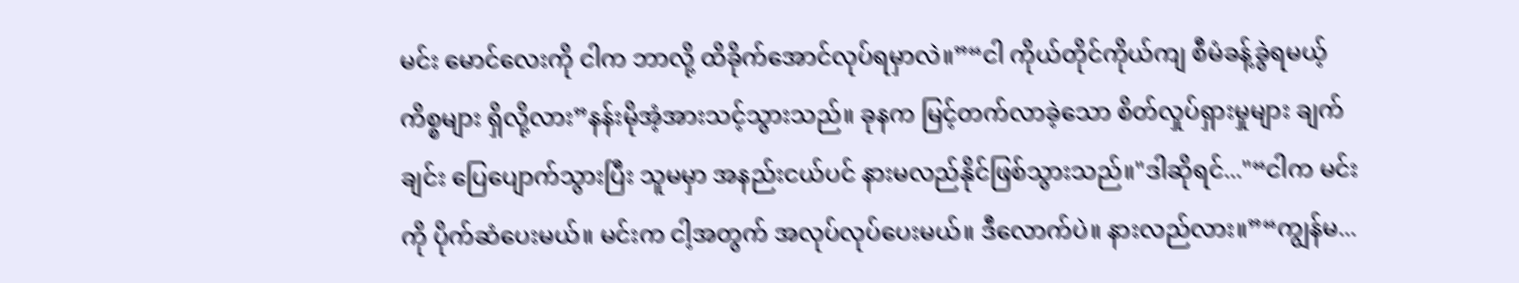မင်း မောင်လေးကို ငါက ဘာလို့ ထိခိုက်အောင်လုပ်ရမှာလဲ။”“ငါ ကိုယ်တိုင်ကိုယ်ကျ စီမံခန့်ခွဲရမယ့် ကိစ္စများ ရှိလို့လား”နန်းမိုအံ့အားသင့်သွားသည်။ ခုနက မြင့်တက်လာခဲ့သော စိတ်လှုပ်ရှားမှုများ ချက်ချင်း ပြေပျောက်သွားပြီး သူမမှာ အနည်းငယ်ပင် နားမလည်နိုင်ဖြစ်သွားသည်။"ဒါဆိုရင်..."“ငါက မင်းကို ပိုက်ဆံပေးမယ်။ မင်းက ငါ့အတွက် အလုပ်လုပ်ပေးမယ်။ ဒီလောက်ပဲ။ နားလည်လား။”“ကျွန်မ...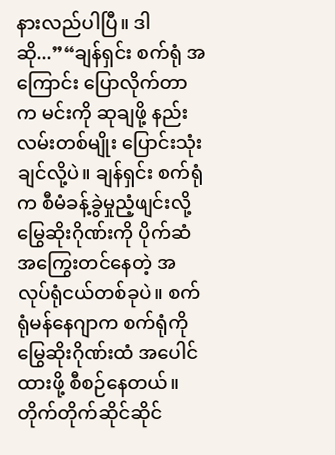နားလည်ပါပြီ။ ဒါဆို...”“ချန်ရှင်း စက်ရုံ အကြောင်း ပြောလိုက်တာက မင်းကို ဆုချဖို့ နည်းလမ်းတစ်မျိုး ပြောင်းသုံးချင်လို့ပဲ။ ချန်ရှင်း စက်ရုံ က စီမံခန့်ခွဲမှုညံ့ဖျင်းလို့ မြွေဆိုးဂိုဏ်းကို ပိုက်ဆံအကြွေးတင်နေတဲ့ အလုပ်ရုံငယ်တစ်ခုပဲ။ စက်ရုံမန်နေဂျာက စက်ရုံကို မြွေဆိုးဂိုဏ်းထံ အပေါင်ထားဖို့ စီစဉ်နေတယ်။ တိုက်တိုက်ဆိုင်ဆိုင်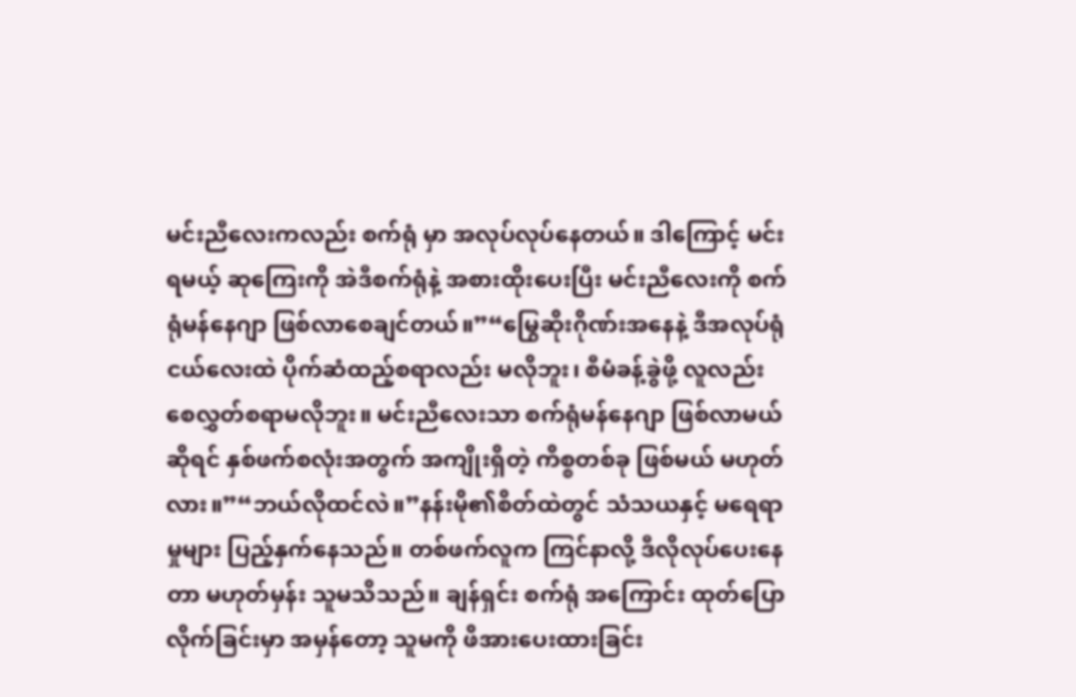မင်းညီလေးကလည်း စက်ရုံ မှာ အလုပ်လုပ်နေတယ်။ ဒါကြောင့် မင်းရမယ့် ဆုကြေးကို အဲဒီစက်ရုံနဲ့ အစားထိုးပေးပြီး မင်းညီလေးကို စက်ရုံမန်နေဂျာ ဖြစ်လာစေချင်တယ်။”“မြွေဆိုးဂိုဏ်းအနေနဲ့ ဒီအလုပ်ရုံငယ်လေးထဲ ပိုက်ဆံထည့်စရာလည်း မလိုဘူး၊ စီမံခန့်ခွဲဖို့ လူလည်း စေလွှတ်စရာမလိုဘူး။ မင်းညီလေးသာ စက်ရုံမန်နေဂျာ ဖြစ်လာမယ်ဆိုရင် နှစ်ဖက်စလုံးအတွက် အကျိုးရှိတဲ့ ကိစ္စတစ်ခု ဖြစ်မယ် မဟုတ်လား။”“ဘယ်လိုထင်လဲ။”နန်းမို၏စိတ်ထဲတွင် သံသယနှင့် မရေရာမှုများ ပြည့်နှက်နေသည်။ တစ်ဖက်လူက ကြင်နာလို့ ဒီလိုလုပ်ပေးနေတာ မဟုတ်မှန်း သူမသိသည်။ ချန်ရှင်း စက်ရုံ အကြောင်း ထုတ်ပြောလိုက်ခြင်းမှာ အမှန်တော့ သူမကို ဖိအားပေးထားခြင်း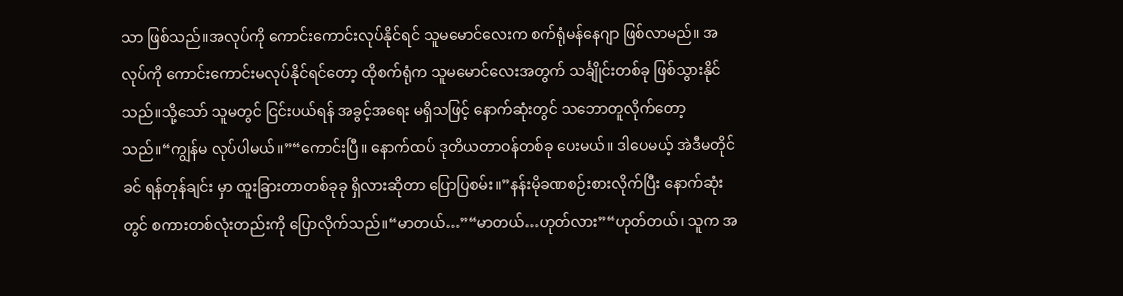သာ ဖြစ်သည်။အလုပ်ကို ကောင်းကောင်းလုပ်နိုင်ရင် သူမမောင်လေးက စက်ရုံမန်နေဂျာ ဖြစ်လာမည်။ အလုပ်ကို ကောင်းကောင်းမလုပ်နိုင်ရင်တော့ ထိုစက်ရုံက သူမမောင်လေးအတွက် သင်္ချိုင်းတစ်ခု ဖြစ်သွားနိုင်သည်။သို့သော် သူမတွင် ငြင်းပယ်ရန် အခွင့်အရေး မရှိသဖြင့် နောက်ဆုံးတွင် သဘောတူလိုက်တော့သည်။“ကျွန်မ လုပ်ပါမယ်။”“ကောင်းပြီ။ နောက်ထပ် ဒုတိယတာဝန်တစ်ခု ပေးမယ်။ ဒါပေမယ့် အဲဒီမတိုင်ခင် ရန်တုန်ချင်း မှာ ထူးခြားတာတစ်ခုခု ရှိလားဆိုတာ ပြောပြစမ်း။”နန်းမိုခဏစဉ်းစားလိုက်ပြီး နောက်ဆုံးတွင် စကားတစ်လုံးတည်းကို ပြောလိုက်သည်။“မာတယ်…”“မာတယ်…ဟုတ်လား”“ဟုတ်တယ်၊ သူက အ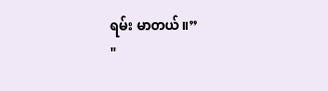ရမ်း မာတယ်။”
"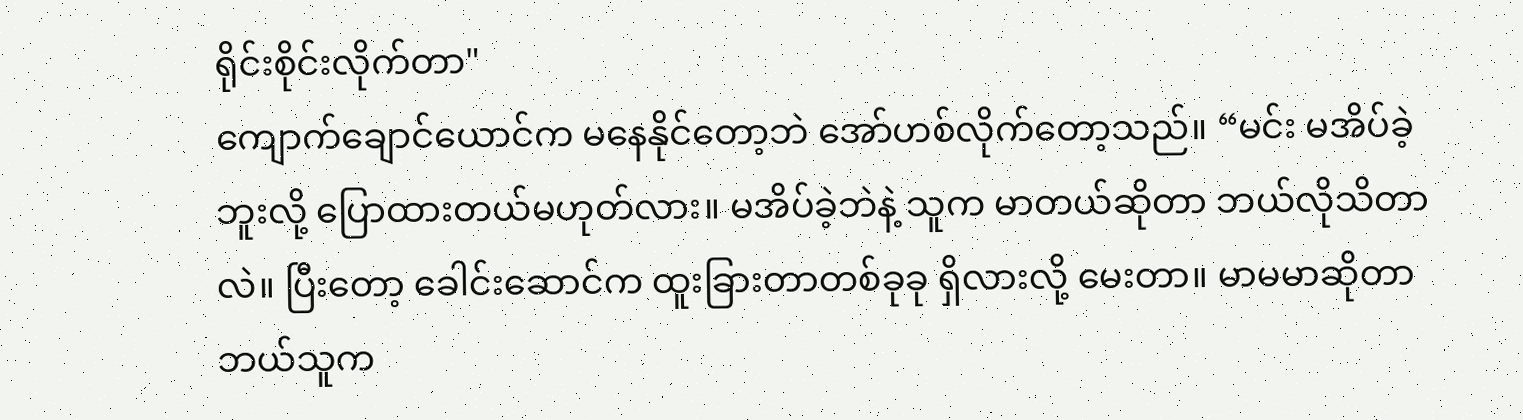ရိုင်းစိုင်းလိုက်တာ"
ကျောက်ချောင်ယောင်က မနေနိုင်တော့ဘဲ အော်ဟစ်လိုက်တော့သည်။ “မင်း မအိပ်ခဲ့ဘူးလို့ ပြောထားတယ်မဟုတ်လား။ မအိပ်ခဲ့ဘဲနဲ့ သူက မာတယ်ဆိုတာ ဘယ်လိုသိတာလဲ။ ပြီးတော့ ခေါင်းဆောင်က ထူးခြားတာတစ်ခုခု ရှိလားလို့ မေးတာ။ မာမမာဆိုတာ ဘယ်သူက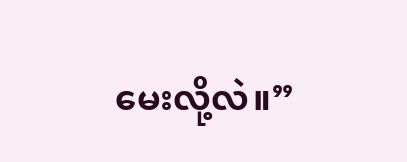မေးလို့လဲ။”